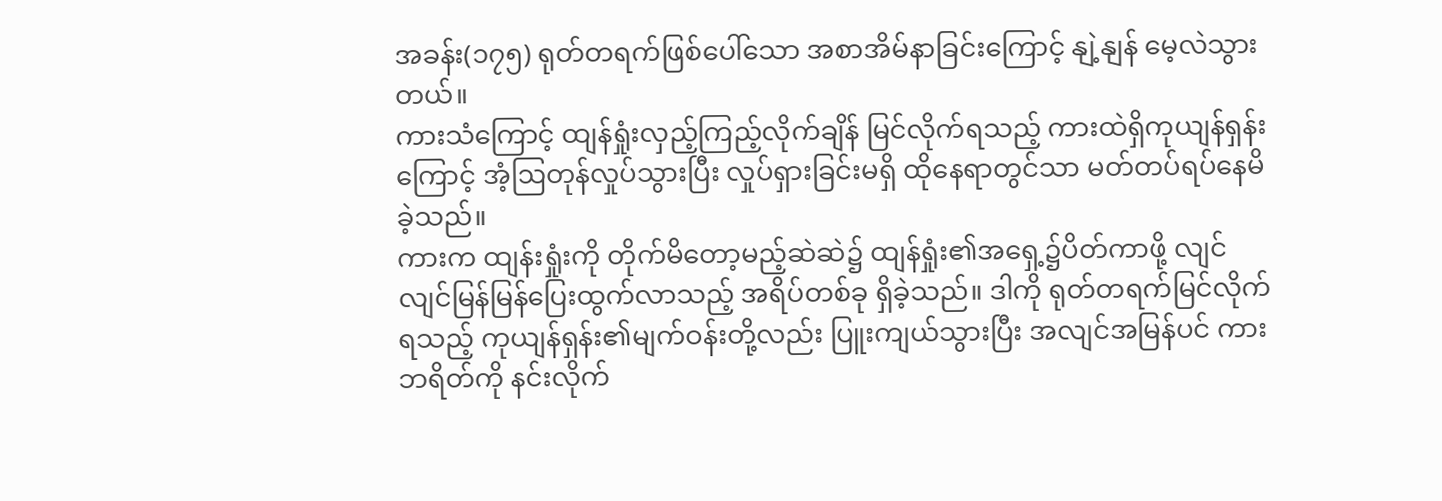အခန်း(၁၇၅) ရုတ်တရက်ဖြစ်ပေါ်သော အစာအိမ်နာခြင်းကြောင့် နျဲ့နျန် မေ့လဲသွားတယ်။
ကားသံကြောင့် ထျန်ရှုံးလှည့်ကြည့်လိုက်ချိန် မြင်လိုက်ရသည့် ကားထဲရှိကုယျန်ရှန်းကြောင့် အံ့ဩတုန်လှုပ်သွားပြီး လှုပ်ရှားခြင်းမရှိ ထိုနေရာတွင်သာ မတ်တပ်ရပ်နေမိခဲ့သည်။
ကားက ထျန်းရှုံးကို တိုက်မိတော့မည့်ဆဲဆဲ၌ ထျန်ရှုံး၏အရှေ့၌ပိတ်ကာဖို့ လျင်လျင်မြန်မြန်ပြေးထွက်လာသည့် အရိပ်တစ်ခု ရှိခဲ့သည်။ ဒါကို ရုတ်တရက်မြင်လိုက်ရသည့် ကုယျန်ရှန်း၏မျက်ဝန်းတို့လည်း ပြူးကျယ်သွားပြီး အလျင်အမြန်ပင် ကားဘရိတ်ကို နင်းလိုက်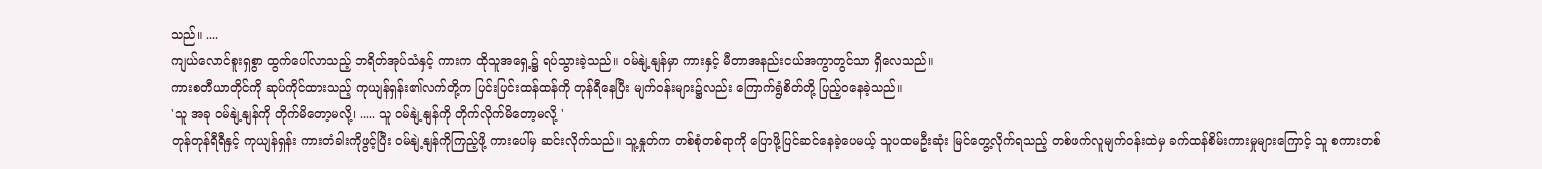သည်။ ....
ကျယ်လောင်စူးရှစွာ ထွက်ပေါ်လာသည့် ဘရိတ်အုပ်သံနှင့် ကားက ထိုသူအရှေ့၌ ရပ်သွားခဲ့သည်။ ဝမ်နျဲ့နျန်မှာ ကားနှင့် မီတာအနည်းငယ်အကွာတွင်သာ ရှိလေသည်။
ကားစတီယာတိုင်ကို ဆုပ်ကိုင်ထားသည့် ကုယျန်ရှန်း၏လက်တို့က ပြင်းပြင်းထန်ထန်ကို တုန်ရီနေပြီး မျက်ဝန်းများ၌လည်း ကြောက်ရွံစိတ်တို့ ပြည့်ဝနေခဲ့သည်။
'သူ အခု ဝမ်နျဲ့နျန်ကို တိုက်မိတော့မလို့၊ ..... သူ ဝမ်နျဲ့နျန်ကို တိုက်လိုက်မိတော့မလို့ '
တုန်တုန်ရီရီနှင့် ကုယျန်ရှန်း ကားတံခါးကိုဖွင့်ပြီး ဝမ်နျဲ့နျန်ကိုကြည့်ဖို့ ကားပေါ်မှ ဆင်းလိုက်သည်။ သူ့နှုတ်က တစ်စုံတစ်ရာကို ပြောဖို့ပြင်ဆင်နေခဲ့ပေမယ့် သူပထမဦးဆုံး မြင်တွေ့လိုက်ရသည့် တစ်ဖက်လူမျက်ဝန်းထဲမှ ခက်ထန်စိမ်းကားမှုများကြောင့် သူ စကားတစ်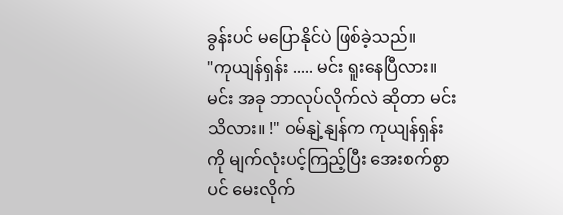ခွန်းပင် မပြောနိုင်ပဲ ဖြစ်ခဲ့သည်။
"ကုယျန်ရှန်း ..... မင်း ရူးနေပြီလား။ မင်း အခု ဘာလုပ်လိုက်လဲ ဆိုတာ မင်း သိလား။ !" ဝမ်နျဲ့နျန်က ကုယျန်ရှန်းကို မျက်လုံးပင့်ကြည့်ပြီး အေးစက်စွာပင် မေးလိုက်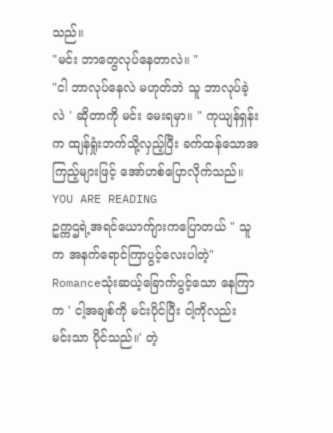သည်။
"မင်း ဘာတွေလုပ်နေတာလဲ။ "
"ငါ ဘာလုပ်နေလဲ မဟုတ်ဘဲ သူ ဘာလုပ်ခဲ့လဲ ' ဆိုတာကို မင်း မေးရမှာ။ " ကုယျန်ရှန်းက ထျန်ရှုံးဘက်သို့လှည့်ပြီး ခက်ထန်သောအကြည့်များဖြင့် အော်ဟစ်ပြောလိုက်သည်။
YOU ARE READING
ဥက္ကဌရဲ့အရင်ယောက်ျားကပြောတယ် " သူက အနက်ရောင်ကြာပွင့်လေးပါတဲ့"
Romanceသုံးဆယ့်ခြောက်ပွင့်သော နေကြာက ' ငါ့အချစ်ကို မင်းပိုင်ပြီး ငါ့ကိုလည်း မင်းသာ ပိုင်သည်။' တဲ့